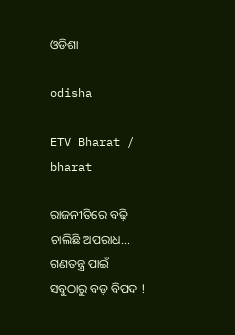ଓଡିଶା

odisha

ETV Bharat / bharat

ରାଜନୀତିରେ ବଢ଼ି ଚାଲିଛି ଅପରାଧ... ଗଣତନ୍ତ୍ର ପାଇଁ ସବୁଠାରୁ ବଡ଼ ବିପଦ !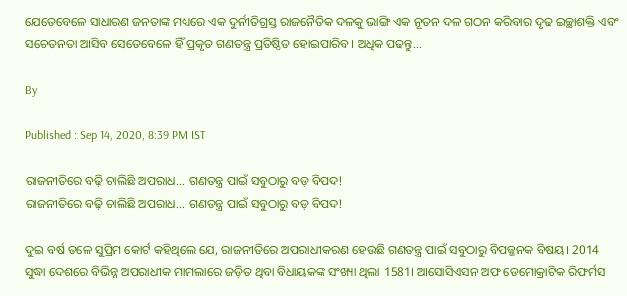ଯେତେବେଳେ ସାଧାରଣ ଜନତାଙ୍କ ମଧ୍ୟରେ ଏକ ଦୁର୍ନୀତିଗ୍ରସ୍ତ ରାଜନୈତିକ ଦଳକୁ ଭାଙ୍ଗି ଏକ ନୂତନ ଦଳ ଗଠନ କରିବାର ଦୃଢ ଇଚ୍ଛାଶକ୍ତି ଏବଂ ସଚେତନତା ଆସିବ ସେତେବେଳେ ହିଁ ପ୍ରକୃତ ଗଣତନ୍ତ୍ର ପ୍ରତିଷ୍ଠିତ ହୋଇପାରିବ। ଅଧିକ ପଢନ୍ତୁ...

By

Published : Sep 14, 2020, 8:39 PM IST

ରାଜନୀତିରେ ବଢ଼ି ଚାଲିଛି ଅପରାଧ... ଗଣତନ୍ତ୍ର ପାଇଁ ସବୁଠାରୁ ବଡ଼ ବିପଦ!
ରାଜନୀତିରେ ବଢ଼ି ଚାଲିଛି ଅପରାଧ... ଗଣତନ୍ତ୍ର ପାଇଁ ସବୁଠାରୁ ବଡ଼ ବିପଦ!

ଦୁଇ ବର୍ଷ ତଳେ ସୁପ୍ରିମ କୋର୍ଟ କହିଥିଲେ ଯେ, ରାଜନୀତିରେ ଅପରାଧୀକରଣ ହେଉଛି ଗଣତନ୍ତ୍ର ପାଇଁ ସବୁଠାରୁ ବିପଜ୍ଜନକ ବିଷୟ। 2014 ସୁଦ୍ଧା ଦେଶରେ ବିଭିନ୍ନ ଅପରାଧୀକ ମାମଲାରେ ଜଡ଼ିତ ଥିବା ବିଧାୟକଙ୍କ ସଂଖ୍ୟା ଥିଲା 1581। ଆସୋସିଏସନ ଅଫ ଡେମୋକ୍ରାଟିକ ରିଫର୍ମସ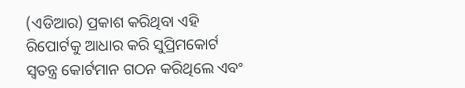(ଏଡିଆର) ପ୍ରକାଶ କରିଥିବା ଏହି ରିପୋର୍ଟକୁ ଆଧାର କରି ସୁପ୍ରିମକୋର୍ଟ ସ୍ବତନ୍ତ୍ର କୋର୍ଟମାନ ଗଠନ କରିଥିଲେ ଏବଂ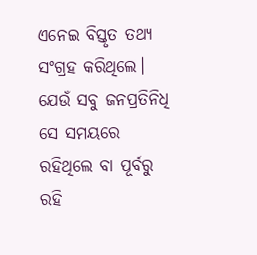ଏନେଇ ବିସ୍ତୃତ ତଥ୍ୟ ସଂଗ୍ରହ କରିଥିଲେ। ଯେଉଁ ସବୁ ଜନପ୍ରତିନିଧି ସେ ସମୟରେ ରହିଥିଲେ ବା ପୂର୍ବରୁ ରହି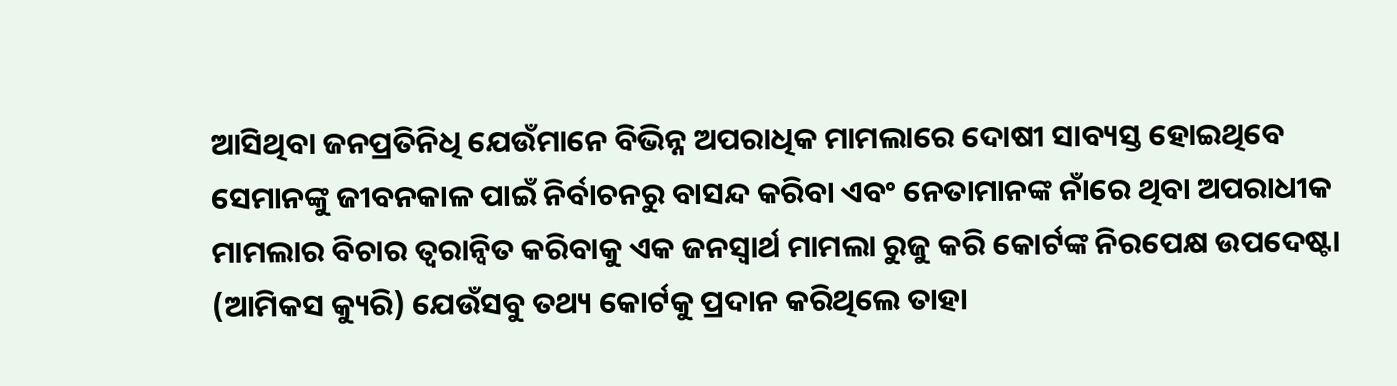ଆସିଥିବା ଜନପ୍ରତିନିଧି ଯେଉଁମାନେ ବିଭିନ୍ନ ଅପରାଧିକ ମାମଲାରେ ଦୋଷୀ ସାବ୍ୟସ୍ତ ହୋଇଥିବେ ସେମାନଙ୍କୁ ଜୀବନକାଳ ପାଇଁ ନିର୍ବାଚନରୁ ବାସନ୍ଦ କରିବା ଏବଂ ନେତାମାନଙ୍କ ନାଁରେ ଥିବା ଅପରାଧୀକ ମାମଲାର ବିଚାର ତ୍ବରାନ୍ବିତ କରିବାକୁ ଏକ ଜନସ୍ବାର୍ଥ ମାମଲା ରୁଜୁ କରି କୋର୍ଟଙ୍କ ନିରପେକ୍ଷ ଉପଦେଷ୍ଟା (ଆମିକସ କ୍ୟୁରି) ଯେଉଁସବୁ ତଥ୍ୟ କୋର୍ଟକୁ ପ୍ରଦାନ କରିଥିଲେ ତାହା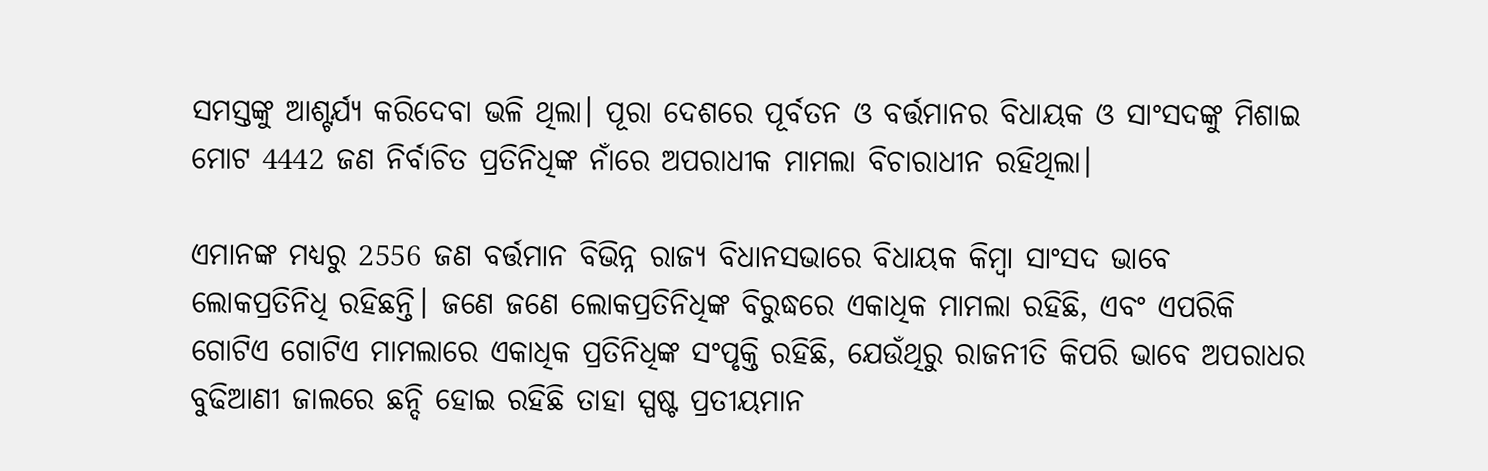ସମସ୍ତଙ୍କୁ ଆଶ୍ଟର୍ଯ୍ୟ କରିଦେବା ଭଳି ଥିଲା। ପୂରା ଦେଶରେ ପୂର୍ବତନ ଓ ବର୍ତ୍ତମାନର ବିଧାୟକ ଓ ସାଂସଦଙ୍କୁ ମିଶାଇ ମୋଟ 4442 ଜଣ ନିର୍ବାଚିତ ପ୍ରତିନିଧିଙ୍କ ନାଁରେ ଅପରାଧୀକ ମାମଲା ବିଚାରାଧୀନ ରହିଥିଲା।

ଏମାନଙ୍କ ମଧ୍ୟରୁ 2556 ଜଣ ବର୍ତ୍ତମାନ ବିଭିନ୍ନ ରାଜ୍ୟ ବିଧାନସଭାରେ ବିଧାୟକ କିମ୍ବା ସାଂସଦ ଭାବେ ଲୋକପ୍ରତିନିଧି ରହିଛନ୍ତି। ଜଣେ ଜଣେ ଲୋକପ୍ରତିନିଧିଙ୍କ ବିରୁଦ୍ଧରେ ଏକାଧିକ ମାମଲା ରହିଛି, ଏବଂ ଏପରିକି ଗୋଟିଏ ଗୋଟିଏ ମାମଲାରେ ଏକାଧିକ ପ୍ରତିନିଧିଙ୍କ ସଂପୃକ୍ତି ରହିଛି, ଯେଉଁଥିରୁ ରାଜନୀତି କିପରି ଭାବେ ଅପରାଧର ବୁଢିଆଣୀ ଜାଲରେ ଛନ୍ଦି ହୋଇ ରହିଛି ତାହା ସ୍ପଷ୍ଟ ପ୍ରତୀୟମାନ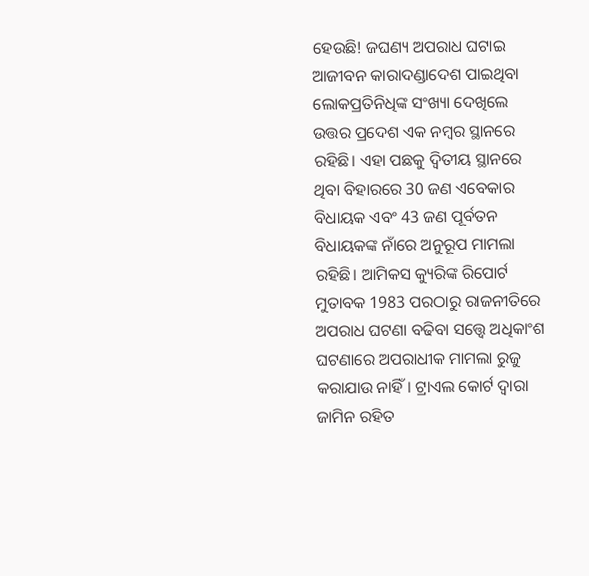ହେଉଛି! ଜଘଣ୍ୟ ଅପରାଧ ଘଟାଇ ଆଜୀବନ କାରାଦଣ୍ଡାଦେଶ ପାଇଥିବା ଲୋକପ୍ରତିନିଧିଙ୍କ ସଂଖ୍ୟା ଦେଖିଲେ ଉତ୍ତର ପ୍ରଦେଶ ଏକ ନମ୍ବର ସ୍ଥାନରେ ରହିଛି। ଏହା ପଛକୁ ଦ୍ବିତୀୟ ସ୍ଥାନରେ ଥିବା ବିହାରରେ 30 ଜଣ ଏବେକାର ବିଧାୟକ ଏବଂ 43 ଜଣ ପୂର୍ବତନ ବିଧାୟକଙ୍କ ନାଁରେ ଅନୁରୂପ ମାମଲା ରହିଛି। ଆମିକସ କ୍ୟୁରିଙ୍କ ରିପୋର୍ଟ ମୁତାବକ 1983 ପରଠାରୁ ରାଜନୀତିରେ ଅପରାଧ ଘଟଣା ବଢିବା ସତ୍ତ୍ବେ ଅଧିକାଂଶ ଘଟଣାରେ ଅପରାଧୀକ ମାମଲା ରୁଜୁ କରାଯାଉ ନାହିଁ। ଟ୍ରାଏଲ କୋର୍ଟ ଦ୍ବାରା ଜାମିନ ରହିତ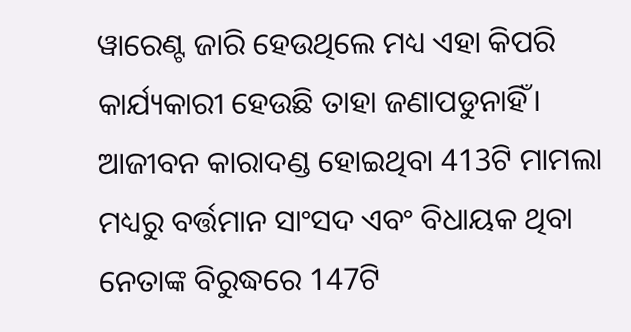ୱାରେଣ୍ଟ ଜାରି ହେଉଥିଲେ ମଧ୍ୟ ଏହା କିପରି କାର୍ଯ୍ୟକାରୀ ହେଉଛି ତାହା ଜଣାପଡୁନାହିଁ। ଆଜୀବନ କାରାଦଣ୍ଡ ହୋଇଥିବା 413ଟି ମାମଲା ମଧ୍ୟରୁ ବର୍ତ୍ତମାନ ସାଂସଦ ଏବଂ ବିଧାୟକ ଥିବା ନେତାଙ୍କ ବିରୁଦ୍ଧରେ 147ଟି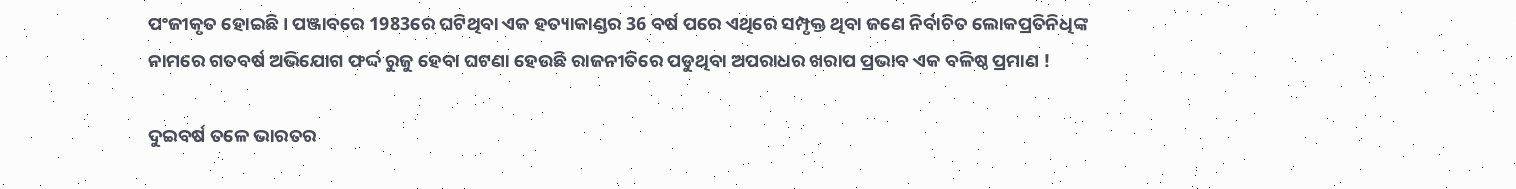ପଂଜୀକୃତ ହୋଇଛି। ପଞ୍ଜାବରେ 1983ରେ ଘଟିଥିବା ଏକ ହତ୍ୟାକାଣ୍ଡର 36 ବର୍ଷ ପରେ ଏଥିରେ ସମ୍ପୃକ୍ତ ଥିବା ଜଣେ ନିର୍ବାଚିତ ଲୋକପ୍ରତିନିଧିଙ୍କ ନାମରେ ଗତବର୍ଷ ଅଭିଯୋଗ ଫର୍ଦ୍ଦ ରୁଜୁ ହେବା ଘଟଣା ହେଉଛି ରାଜନୀତିରେ ପଡୁଥିବା ଅପରାଧର ଖରାପ ପ୍ରଭାବ ଏକ ବଳିଷ୍ଠ ପ୍ରମାଣ !

ଦୁଇବର୍ଷ ତଳେ ଭାରତର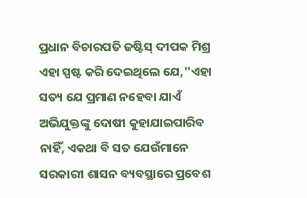ପ୍ରଧାନ ବିଚାରପତି ଜଷ୍ଟିସ୍ ଦୀପକ ମିଶ୍ର ଏହା ସ୍ପଷ୍ଟ କରି ଦେଇଥିଲେ ଯେ,''ଏହା ସତ୍ୟ ଯେ ପ୍ରମାଣ ନହେବା ଯାଏଁ ଅଭିଯୁକ୍ତଙ୍କୁ ଦୋଷୀ କୁହାଯାଇପାରିବ ନାହିଁ, ଏକଥା ବି ସତ ଯେଉଁମାନେ ସରକାରୀ ଶାସନ ବ୍ୟବସ୍ଥାରେ ପ୍ରବେଶ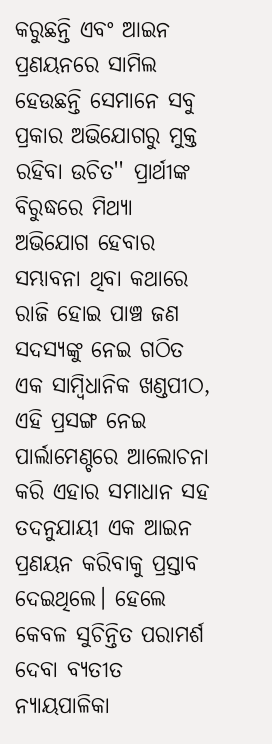କରୁଛନ୍ତି ଏବଂ ଆଇନ ପ୍ରଣୟନରେ ସାମିଲ ହେଉଛନ୍ତି ସେମାନେ ସବୁ ପ୍ରକାର ଅଭିଯୋଗରୁ ମୁକ୍ତ ରହିବା ଉଚିତ'' ପ୍ରାର୍ଥୀଙ୍କ ବିରୁଦ୍ଧରେ ମିଥ୍ୟା ଅଭିଯୋଗ ହେବାର ସମ୍ଭାବନା ଥିବା କଥାରେ ରାଜି ହୋଇ ପାଞ୍ଚ ଜଣ ସଦସ୍ୟଙ୍କୁ ନେଇ ଗଠିତ ଏକ ସାମ୍ବିଧାନିକ ଖଣ୍ଡପୀଠ, ଏହି ପ୍ରସଙ୍ଗ ନେଇ ପାର୍ଲାମେଣ୍ଚରେ ଆଲୋଚନା କରି ଏହାର ସମାଧାନ ସହ ତଦନୁଯାୟୀ ଏକ ଆଇନ ପ୍ରଣୟନ କରିବାକୁ ପ୍ରସ୍ତାବ ଦେଇଥିଲେ। ହେଲେ କେବଳ ସୁଚିନ୍ତିତ ପରାମର୍ଶ ଦେବା ବ୍ୟତୀତ ନ୍ୟାୟପାଳିକା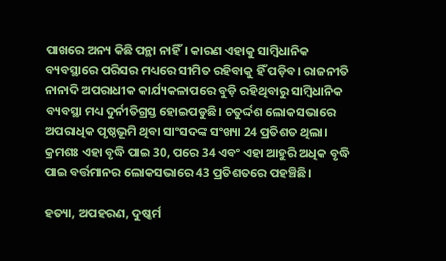ପାଖରେ ଅନ୍ୟ କିଛି ପନ୍ଥା ନାହିଁ। କାରଣ ଏହାକୁ ସାମ୍ବିଧାନିକ ବ୍ୟବସ୍ଥାରେ ପରିସର ମଧ୍ୟରେ ସୀମିତ ରହିବାକୁ ହିଁ ପଡ଼ିବ। ରାଜନୀତି ନାନାଦି ଅପରାଧୀକ କାର୍ଯ୍ୟକଳାପରେ ବୁଡ଼ି ରହିଥିବାରୁ ସାମ୍ବିଧାନିକ ବ୍ୟବସ୍ଥା ମଧ୍ୟ ଦୁର୍ନୀତିଗ୍ରସ୍ତ ହୋଇପଡୁଛି। ଚତୁର୍ଦ୍ଦଶ ଲୋକସଭାରେ ଅପରାଧିକ ପୃଷ୍ଠଭୂମି ଥିବା ସାଂସଦଙ୍କ ସଂଖ୍ୟା 24 ପ୍ରତିଶତ ଥିଲା। କ୍ରମଶଃ ଏହା ବୃଦ୍ଧି ପାଇ 30, ପରେ 34 ଏବଂ ଏହା ଆହୁରି ଅଧିକ ବୃଦ୍ଧି ପାଇ ବର୍ତ୍ତମାନର ଲୋକସଭାରେ 43 ପ୍ରତିଶତରେ ପହଞ୍ଚିଛି।

ହତ୍ୟା, ଅପହରଣ, ଦୁଷ୍କର୍ମ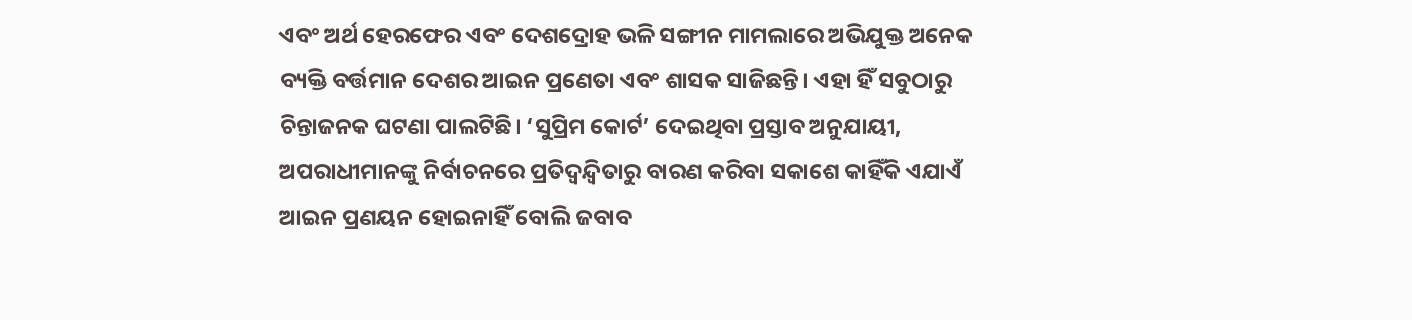ଏବଂ ଅର୍ଥ ହେରଫେର ଏବଂ ଦେଶଦ୍ରୋହ ଭଳି ସଙ୍ଗୀନ ମାମଲାରେ ଅଭିଯୁକ୍ତ ଅନେକ ବ୍ୟକ୍ତି ବର୍ତ୍ତମାନ ଦେଶର ଆଇନ ପ୍ରଣେତା ଏବଂ ଶାସକ ସାଜିଛନ୍ତି। ଏହା ହିଁ ସବୁଠାରୁ ଚିନ୍ତାଜନକ ଘଟଣା ପାଲଟିଛି। ‘ସୁପ୍ରିମ କୋର୍ଟ’ ଦେଇଥିବା ପ୍ରସ୍ତାବ ଅନୁଯାୟୀ, ଅପରାଧୀମାନଙ୍କୁ ନିର୍ବାଚନରେ ପ୍ରତିଦ୍ବନ୍ଦ୍ବିତାରୁ ବାରଣ କରିବା ସକାଶେ କାହିଁକି ଏଯାଏଁ ଆଇନ ପ୍ରଣୟନ ହୋଇନାହିଁ ବୋଲି ଜବାବ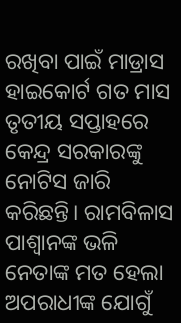ରଖିବା ପାଇଁ ମାଡ୍ରାସ ହାଇକୋର୍ଟ ଗତ ମାସ ତୃତୀୟ ସପ୍ତାହରେ କେନ୍ଦ୍ର ସରକାରଙ୍କୁ ନୋଟିସ ଜାରି କରିଛନ୍ତି। ରାମବିଳାସ ପାଶ୍ବାନଙ୍କ ଭଳି ନେତାଙ୍କ ମତ ହେଲା ଅପରାଧୀଙ୍କ ଯୋଗୁଁ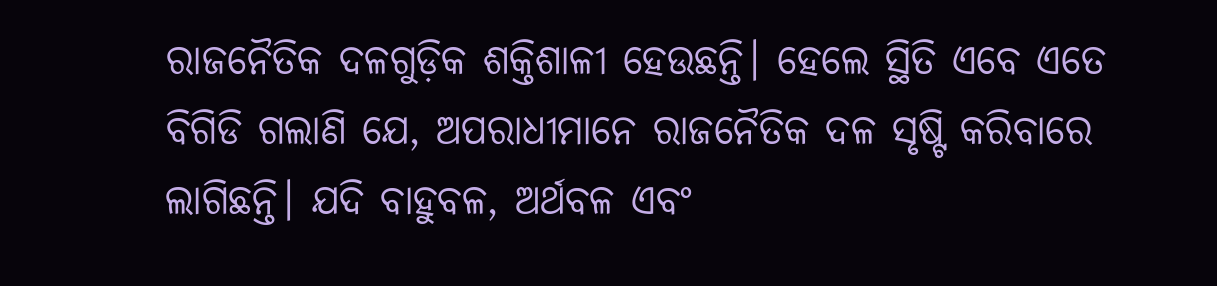ରାଜନୈତିକ ଦଳଗୁଡ଼ିକ ଶକ୍ତିଶାଳୀ ହେଉଛନ୍ତି। ହେଲେ ସ୍ଥିତି ଏବେ ଏତେ ବିଗିଡି ଗଲାଣି ଯେ, ଅପରାଧୀମାନେ ରାଜନୈତିକ ଦଳ ସୃଷ୍ଟି କରିବାରେ ଲାଗିଛନ୍ତି। ଯଦି ବାହୁବଳ, ଅର୍ଥବଳ ଏବଂ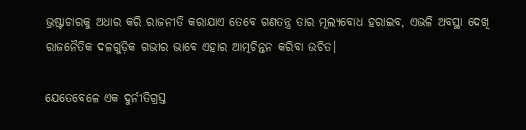ଭ୍ରଷ୍ଟାଚାରକୁ ଅଧାର କରି ରାଜନୀତି କରାଯାଏ ତେବେ ଗଣତନ୍ତ୍ର ତାର ମୂଲ୍ୟବୋଧ ହରାଇବ, ଏଭଳି ଅବସ୍ଥା ଦେଖି ରାଜନୈତିକ ଦଳଗୁଡ଼ିକ ଗଭୀର ଭାବେ ଏହାର ଆତ୍ମଚିନ୍ତନ କରିବା ଉଚିତ।

ଯେତେବେଳେ ଏକ ଦୁର୍ନୀତିଗ୍ରସ୍ତ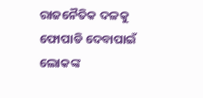ରାଜନୈତିକ ଦଳକୁ ଫୋପାଡି ଦେବାପାଇଁ ଲୋକଙ୍କ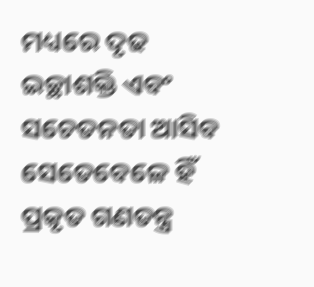ମଧ୍ୟରେ ଦୃଢ ଇଚ୍ଛାଶକ୍ତି ଏବଂ ସଚେତନତା ଆସିବ ସେତେବେଳେ ହିଁ ପ୍ରକୃତ ଗଣତନ୍ତ୍ର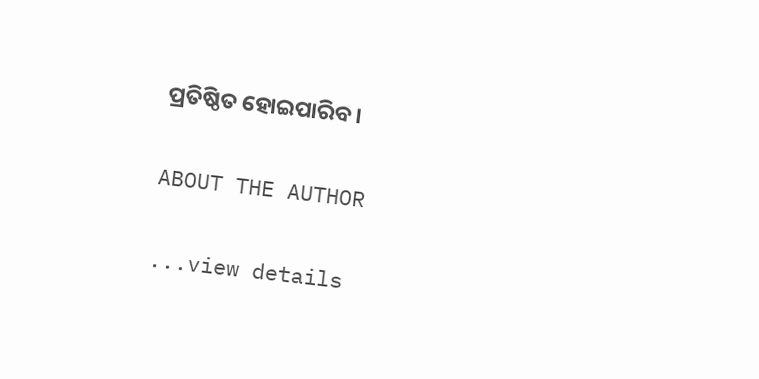ପ୍ରତିଷ୍ଠିତ ହୋଇପାରିବ।

ABOUT THE AUTHOR

...view details